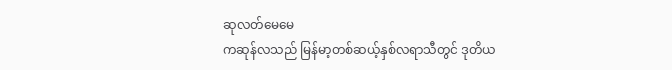ဆုလတ်မေမေ
ကဆုန်လသည် မြန်မာ့တစ်ဆယ့်နှစ်လရာသီတွင် ဒုတိယ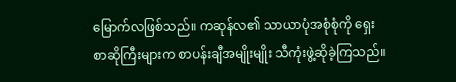မြောက်လဖြစ်သည်။ ကဆုန်လ၏ သာယာပုံအစုံစုံကို ရှေးစာဆိုကြီးများက စာပန်းချီအမျိုးမျိုး သီကုံးဖွဲ့ဆိုခဲ့ကြသည်။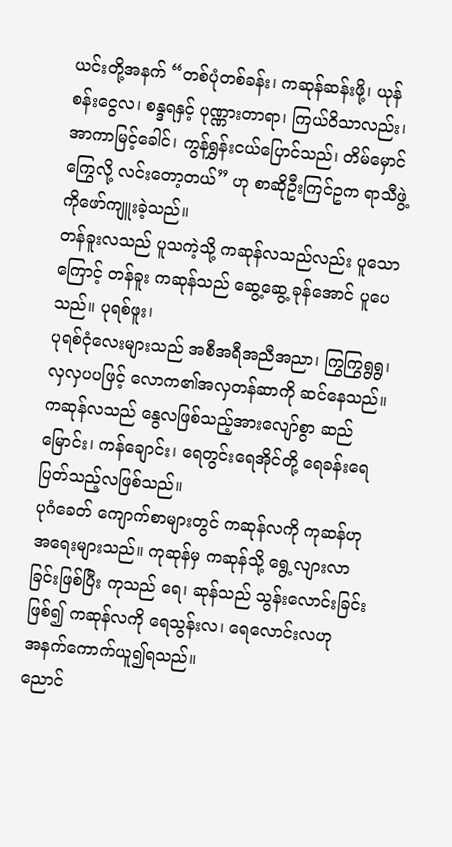ယင်းတို့အနက် “တစ်ပုံတစ်ခန်း၊ ကဆုန်ဆန်းဖို့၊ ယုန်စန်းငွေလ၊ စန္ဒရနှင့် ပုဏ္ဏားတာရာ၊ ကြယ်ဝိသာလည်း၊ အာကာမြင့်ခေါင်၊ ကွန်ရွှန်းငယ်ပြောင်သည်၊ တိမ်မှောင်ကြွေလို့ လင်းတော့တယ်” ဟု စာဆိုဦးကြင်ဥက ရာသီဖွဲ့ကိုဖော်ကျူးခဲ့သည်။
တန်ခူးလသည် ပူသကဲ့သို့ ကဆုန်လသည်လည်း ပူသောကြောင့် တန်ခူး ကဆုန်သည် ဆွေ့ဆွေ့ ခုန်အောင် ပူပေသည်။ ပုရစ်ဖူး၊
ပုရစ်ငုံလေးများသည် အစီအရီအညီအညာ၊ ကြွကြွရွရွ၊ လှလှပပဖြင့် လောက၏အလှတန်ဆာကို ဆင်နေသည်။
ကဆုန်လသည် နွေလဖြစ်သည့်အားလျော်စွာ ဆည်မြောင်း၊ ကန်ချောင်း၊ ရေတွင်းရေအိုင်တို့ ရေခန်းရေပြတ်သည့်လဖြစ်သည်။
ပုဂံခေတ် ကျောက်စာများတွင် ကဆုန်လကို ကုဆန်ဟု အရေးများသည်။ ကုဆုန်မှ ကဆုန်သို့ ရွေ့လျားလာ
ခြင်းဖြစ်ပြီး ကုသည် ရေ၊ ဆုန်သည် သွန်းလောင်းခြင်းဖြစ်၍ ကဆုန်လကို ရေသွန်းလ၊ ရေလောင်းလဟု
အနက်ကောက်ယူ၍ရသည်။
ညောင်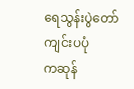ရေသွန်းပွဲတော်ကျင်းပပုံ
ကဆုန်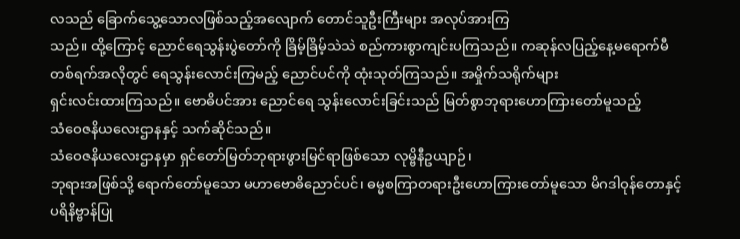လသည် ခြောက်သွေ့သောလဖြစ်သည့်အလျောက် တောင်သူဦးကြီးများ အလုပ်အားကြ
သည်။ ထို့ကြောင့် ညောင်ရေသွန်းပွဲတော်ကို ခြိမ့်ခြိမ့်သဲသဲ စည်ကားစွာကျင်းပကြသည်။ ကဆုန်လပြည့်နေ့မရောက်မီ
တစ်ရက်အလိုတွင် ရေသွန်းလောင်းကြမည့် ညောင်ပင်ကို ထုံးသုတ်ကြသည်။ အမှိုက်သရိုက်များ
ရှင်းလင်းထားကြသည်။ ဗောဓိပင်အား ညောင်ရေ သွန်းလောင်းခြင်းသည် မြတ်စွာဘုရားဟောကြားတော်မူသည့်
သံဝေဇနိယလေးဌာနနှင့် သက်ဆိုင်သည်။
သံဝေဇနိယလေးဌာနမှာ ရှင်တော်မြတ်ဘုရားဖွားမြင်ရာဖြစ်သော လုမ္ဗိနီဥယျာဉ်၊
ဘုရားအဖြစ်သို့ ရောက်တော်မူသော မဟာဗောဓိညောင်ပင်၊ ဓမ္မစကြာတရားဦးဟောကြားတော်မူသော မိဂဒါဝုန်တောနှင့်
ပရိနိဗ္ဗာန်ပြု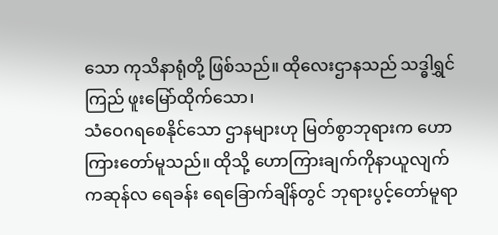သော ကုသိနာရုံတို့ ဖြစ်သည်။ ထိုလေးဌာနသည် သဒ္ဓါရွှင်ကြည် ဖူးမြော်ထိုက်သော၊
သံဝေဂရစေနိုင်သော ဌာနများဟု မြတ်စွာဘုရားက ဟောကြားတော်မူသည်။ ထိုသို့ ဟောကြားချက်ကိုနာယူလျက်
ကဆုန်လ ရေခန်း ရေခြောက်ချိန်တွင် ဘုရားပွင့်တော်မူရာ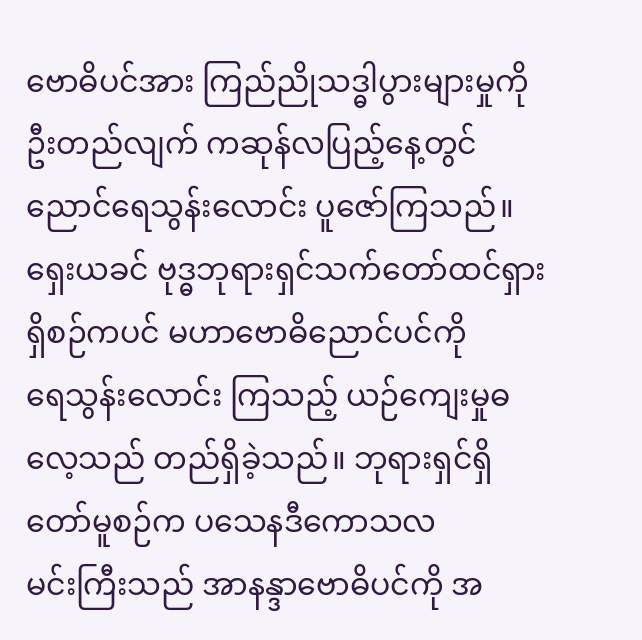ဗောဓိပင်အား ကြည်ညိုသဒ္ဓါပွားများမှုကို
ဦးတည်လျက် ကဆုန်လပြည့်နေ့တွင် ညောင်ရေသွန်းလောင်း ပူဇော်ကြသည်။
ရှေးယခင် ဗုဒ္ဓဘုရားရှင်သက်တော်ထင်ရှား ရှိစဉ်ကပင် မဟာဗောဓိညောင်ပင်ကို
ရေသွန်းလောင်း ကြသည့် ယဉ်ကျေးမှုဓလေ့သည် တည်ရှိခဲ့သည်။ ဘုရားရှင်ရှိတော်မူစဉ်က ပသေနဒီကောသလ
မင်းကြီးသည် အာနန္ဒာဗောဓိပင်ကို အ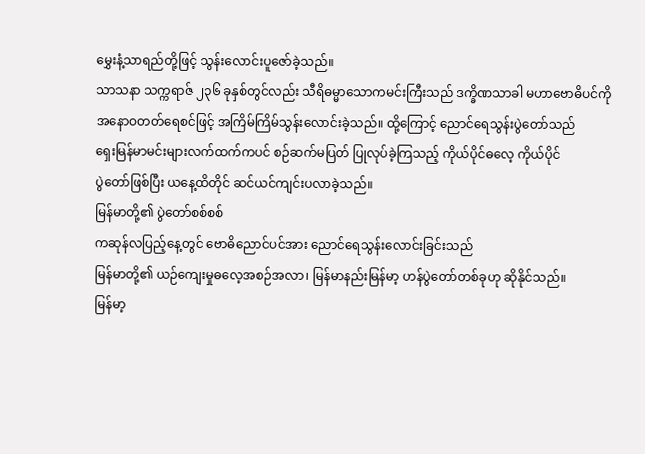မွှေးနံ့သာရည်တို့ဖြင့် သွန်းလောင်းပူဇော်ခဲ့သည်။
သာသနာ သက္ကရာဇ် ၂၃၆ ခုနှစ်တွင်လည်း သီရိဓမ္မာသောကမင်းကြီးသည် ဒက္ခိဏသာခါ မဟာဗောဓိပင်ကို
အနောဝတတ်ရေစင်ဖြင့် အကြိမ်ကြိမ်သွန်းလောင်းခဲ့သည်။ ထို့ကြောင့် ညောင်ရေသွန်းပွဲတော်သည်
ရှေးမြန်မာမင်းများလက်ထက်ကပင် စဉ်ဆက်မပြတ် ပြုလုပ်ခဲ့ကြသည့် ကိုယ်ပိုင်ဓလေ့ ကိုယ်ပိုင်
ပွဲတော်ဖြစ်ပြီး ယနေ့ထိတိုင် ဆင်ယင်ကျင်းပလာခဲ့သည်။
မြန်မာတို့၏ ပွဲတော်စစ်စစ်
ကဆုန်လပြည့်နေ့တွင် ဗောဓိညောင်ပင်အား ညောင်ရေသွန်းလောင်းခြင်းသည်
မြန်မာတို့၏ ယဉ်ကျေးမှုဓလေ့အစဉ်အလာ၊ မြန်မာနည်းမြန်မာ့ ဟန်ပွဲတော်တစ်ခုဟု ဆိုနိုင်သည်။
မြန်မာ့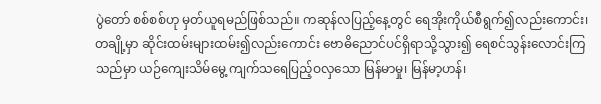ပွဲတော် စစ်စစ်ဟု မှတ်ယူရမည်ဖြစ်သည်။ ကဆုန်လပြည့်နေ့တွင် ရေအိုးကိုယ်စီရွက်၍လည်းကောင်း၊
တချို့မှာ ဆိုင်းထမ်းများထမ်း၍လည်းကောင်း ဗောဓိညောင်ပင်ရှိရာသို့သွား၍ ရေစင်သွန်းလောင်းကြ
သည်မှာ ယဉ်ကျေးသိမ်မွေ့ ကျက်သရေပြည့်ဝလှသော မြန်မာမှု၊ မြန်မာ့ဟန်၊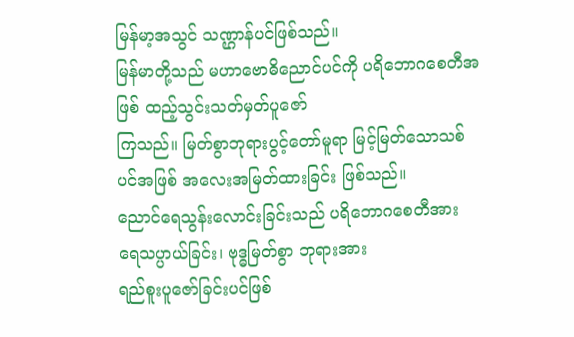မြန်မာ့အသွင် သဏ္ဌာန်ပင်ဖြစ်သည်။
မြန်မာတို့သည် မဟာဗောဓိညောင်ပင်ကို ပရိဘောဂစေတီအဖြစ် ထည့်သွင်းသတ်မှတ်ပူဇော်
ကြသည်။ မြတ်စွာဘုရားပွင့်တော်မူရာ မြင့်မြတ်သောသစ်ပင်အဖြစ် အလေးအမြတ်ထားခြင်း ဖြစ်သည်။
ညောင်ရေသွန်းလောင်းခြင်းသည် ပရိဘောဂစေတီအား ရေသပ္ပာယ်ခြင်း၊ ဗုဒ္ဓမြတ်စွာ ဘုရားအား
ရည်စူးပူဇော်ခြင်းပင်ဖြစ်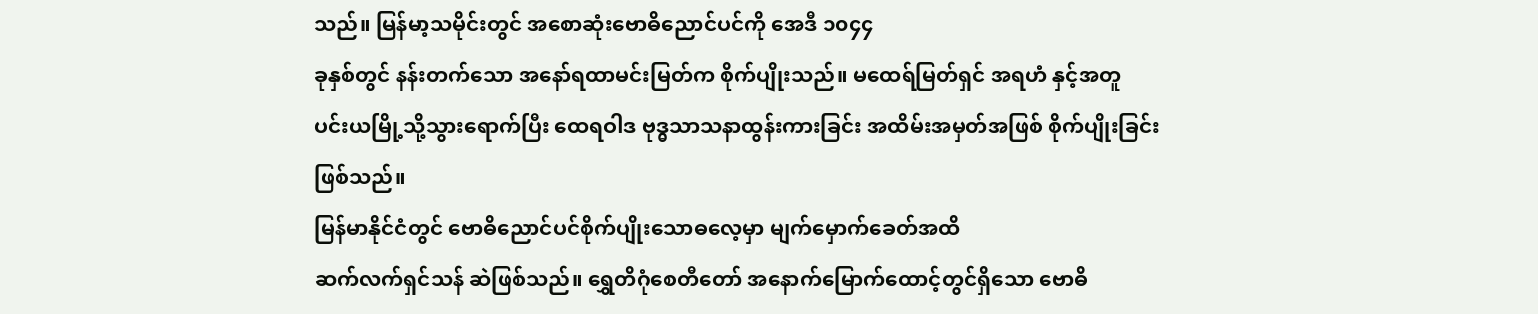သည်။ မြန်မာ့သမိုင်းတွင် အစောဆုံးဗောဓိညောင်ပင်ကို အေဒီ ၁၀၄၄
ခုနှစ်တွင် နန်းတက်သော အနော်ရထာမင်းမြတ်က စိုက်ပျိုးသည်။ မထေရ်မြတ်ရှင် အရဟံ နှင့်အတူ
ပင်းယမြို့သို့သွားရောက်ပြီး ထေရဝါဒ ဗုဒ္ဓသာသနာထွန်းကားခြင်း အထိမ်းအမှတ်အဖြစ် စိုက်ပျိုးခြင်းဖြစ်သည်။
မြန်မာနိုင်ငံတွင် ဗောဓိညောင်ပင်စိုက်ပျိုးသောဓလေ့မှာ မျက်မှောက်ခေတ်အထိ
ဆက်လက်ရှင်သန် ဆဲဖြစ်သည်။ ရွှေတိဂုံစေတီတော် အနောက်မြောက်ထောင့်တွင်ရှိသော ဗောဓိ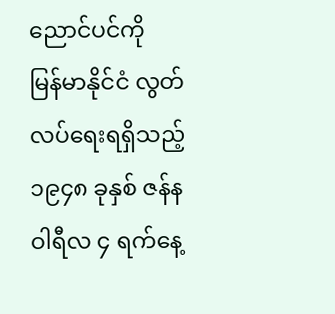ညောင်ပင်ကို
မြန်မာနိုင်ငံ လွတ်လပ်ရေးရရှိသည့် ၁၉၄၈ ခုနှစ် ဇန်နဝါရီလ ၄ ရက်နေ့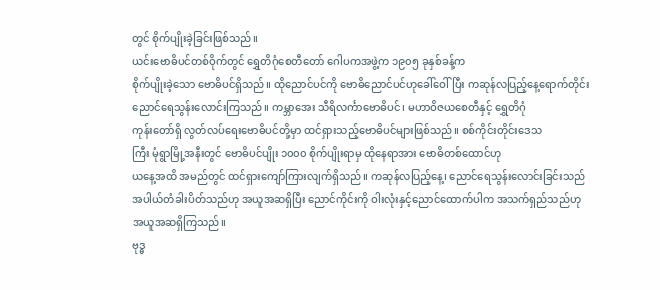တွင် စိုက်ပျိုးခဲ့ခြင်းဖြစ်သည်။
ယင်းဗောဓိပင်တစ်ဝိုက်တွင် ရွှေတိဂုံစေတီတော် ဂေါပကအဖွဲ့က ၁၉၀၅ ခုနှစ်ခန့်က
စိုက်ပျိုးခဲ့သော ဗောဓိပင်ရှိသည်။ ထိုညောင်ပင်ကို ဗောဓိညောင်ပင်ဟုခေါ်ဝေါ်ပြီး ကဆုန်လပြည့်နေ့ရောက်တိုင်း
ညောင်ရေသွန်းလောင်းကြသည်။ ကမ္ဘာအေး သီရိလင်္ကာဗောဓိပင်၊ မဟာဝိဇယစေတီနှင့် ရွှေတိဂုံ
ကုန်းတော်ရှိ လွတ်လပ်ရေးဗောဓိပင်တို့မှာ ထင်ရှားသည့်ဗောဓိပင်များဖြစ်သည်။ စစ်ကိုင်းတိုင်းဒေသ
ကြီး မုံရွာမြို့အနီးတွင် ဗောဓိပင်ပျိုး ၁၀၀၀ စိုက်ပျိုးရာမှ ထိုနေရာအား ဗောဓိတစ်ထောင်ဟု
ယနေ့အထိ အမည်တွင် ထင်ရှားကျော်ကြားလျက်ရှိသည်။ ကဆုန်လပြည့်နေ့၊ ညောင်ရေသွန်းလောင်းခြင်းသည်
အပါယ်တံခါးပိတ်သည်ဟု အယူအဆရှိပြီး ညောင်ကိုင်းကို ဝါးလုံးနှင့်ညောင်ထောက်ပါက အသက်ရှည်သည်ဟု
အယူအဆရှိကြသည်။
ဗုဒ္ဓ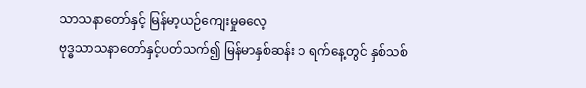သာသနာတော်နှင့် မြန်မာ့ယဉ်ကျေးမှုဓလေ့
ဗုဒ္ဓသာသနာတော်နှင့်ပတ်သက်၍ မြန်မာနှစ်ဆန်း ၁ ရက်နေ့တွင် နှစ်သစ်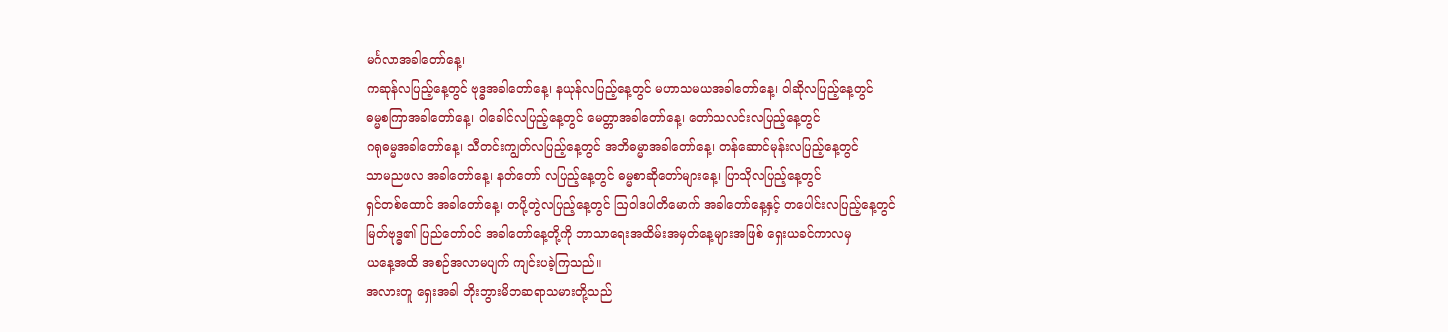မင်္ဂလာအခါတော်နေ့၊
ကဆုန်လပြည့်နေ့တွင် ဗုဒ္ဓအခါတော်နေ့၊ နယုန်လပြည့်နေ့တွင် မဟာသမယအခါတော်နေ့၊ ဝါဆိုလပြည့်နေ့တွင်
ဓမ္မစကြာအခါတော်နေ့၊ ဝါခေါင်လပြည့်နေ့တွင် မေတ္တာအခါတော်နေ့၊ တော်သလင်းလပြည့်နေ့တွင်
ဂရုဓမ္မအခါတော်နေ့၊ သီတင်းကျွတ်လပြည့်နေ့တွင် အဘိဓမ္မာအခါတော်နေ့၊ တန်ဆောင်မုန်းလပြည့်နေ့တွင်
သာမညဖလ အခါတော်နေ့၊ နတ်တော် လပြည့်နေ့တွင် ဓမ္မစာဆိုတော်များနေ့၊ ပြာသိုလပြည့်နေ့တွင်
ရှင်တစ်ထောင် အခါတော်နေ့၊ တပို့တွဲလပြည့်နေ့တွင် ဩဝါဒပါတိမောက် အခါတော်နေ့နှင့် တပေါင်းလပြည့်နေ့တွင်
မြတ်ဗုဒ္ဓ၏ ပြည်တော်ဝင် အခါတော်နေ့တို့ကို ဘာသာရေးအထိမ်းအမှတ်နေ့များအဖြစ် ရှေးယခင်ကာလမှ
ယနေ့အထိ အစဉ်အလာမပျက် ကျင်းပခဲ့ကြသည်။
အလားတူ ရှေးအခါ ဘိုးဘွားမိဘဆရာသမားတို့သည်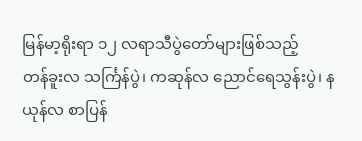မြန်မာ့ရိုးရာ ၁၂ လရာသီပွဲတော်များဖြစ်သည့်
တန်ခူးလ သင်္ကြန်ပွဲ၊ ကဆုန်လ ညောင်ရေသွန်းပွဲ၊ နယုန်လ စာပြန်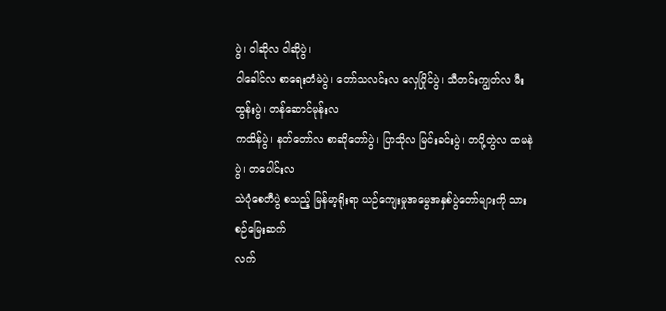ပွဲ၊ ဝါဆိုလ ဝါဆိုပွဲ၊
ဝါခေါင်လ စာရေးတံမဲပွဲ၊ တော်သလင်းလ လှေပြိုင်ပွဲ၊ သီတင်းကျွတ်လ မီးထွန်းပွဲ၊ တန်ဆောင်မုန်းလ
ကထိန်ပွဲ၊ နတ်တော်လ စာဆိုတော်ပွဲ၊ ပြာသိုလ မြင်းခင်းပွဲ၊ တပို့တွဲလ ထမနဲပွဲ၊ တပေါင်းလ
သဲပုံစေတီပွဲ စသည့် မြန်မာ့ရိုးရာ ယဉ်ကျေးမှုအမွေအနှစ်ပွဲတော်များကို သားစဉ်မြေးဆက်
လက်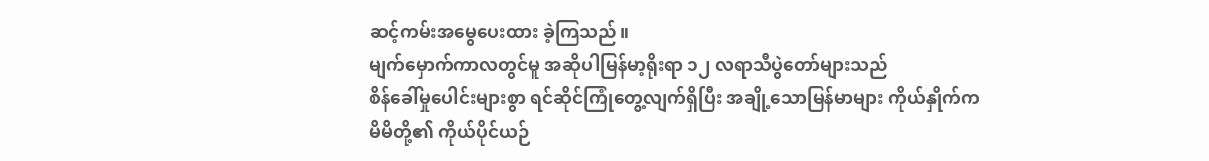ဆင့်ကမ်းအမွေပေးထား ခဲ့ကြသည်။
မျက်မှောက်ကာလတွင်မူ အဆိုပါမြန်မာ့ရိုးရာ ၁၂ လရာသီပွဲတော်များသည်
စိန်ခေါ်မှုပေါင်းများစွာ ရင်ဆိုင်ကြုံတွေ့လျက်ရှိပြီး အချို့သောမြန်မာများ ကိုယ်နှိုက်က
မိမိတို့၏ ကိုယ်ပိုင်ယဉ်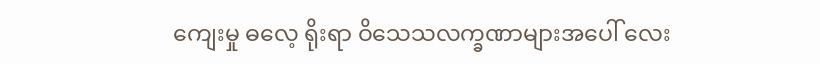ကျေးမှု ဓလေ့ ရိုးရာ ဝိသေသလက္ခဏာများအပေါ် လေး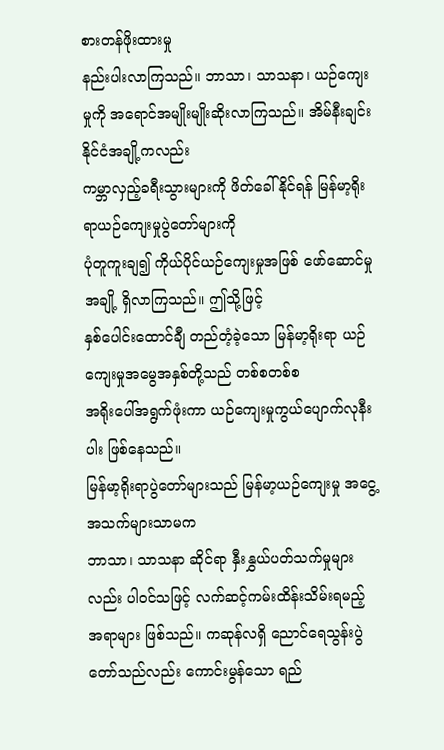စားတန်ဖိုးထားမှု
နည်းပါးလာကြသည်။ ဘာသာ၊ သာသနာ၊ ယဉ်ကျေးမှုကို အရောင်အမျိုးမျိုးဆိုးလာကြသည်။ အိမ်နီးချင်းနိုင်ငံအချို့ကလည်း
ကမ္ဘာလှည့်ခရီးသွားများကို ဖိတ်ခေါ်နိုင်ရန် မြန်မာ့ရိုးရာယဉ်ကျေးမှုပွဲတော်များကို
ပုံတူကူးချ၍ ကိုယ်ပိုင်ယဉ်ကျေးမှုအဖြစ် ဖော်ဆောင်မှုအချို့ ရှိလာကြသည်။ ဤသို့ဖြင့်
နှစ်ပေါင်းထောင်ချီ တည်တံ့ခဲ့သော မြန်မာ့ရိုးရာ ယဉ်ကျေးမှုအမွေအနှစ်တို့သည် တစ်စတစ်စ
အရိုးပေါ်အရွက်ဖုံးကာ ယဉ်ကျေးမှုကွယ်ပျောက်လုနီးပါး ဖြစ်နေသည်။
မြန်မာ့ရိုးရာပွဲတော်များသည် မြန်မာ့ယဉ်ကျေးမှု အငွေ့အသက်များသာမက
ဘာသာ၊ သာသနာ ဆိုင်ရာ နှီးနွှယ်ပတ်သက်မှုများလည်း ပါဝင်သဖြင့် လက်ဆင့်ကမ်းထိန်းသိမ်းရမည့်
အရာများ ဖြစ်သည်။ ကဆုန်လရှိ ညောင်ရေသွန်းပွဲတော်သည်လည်း ကောင်းမွန်သော ရည်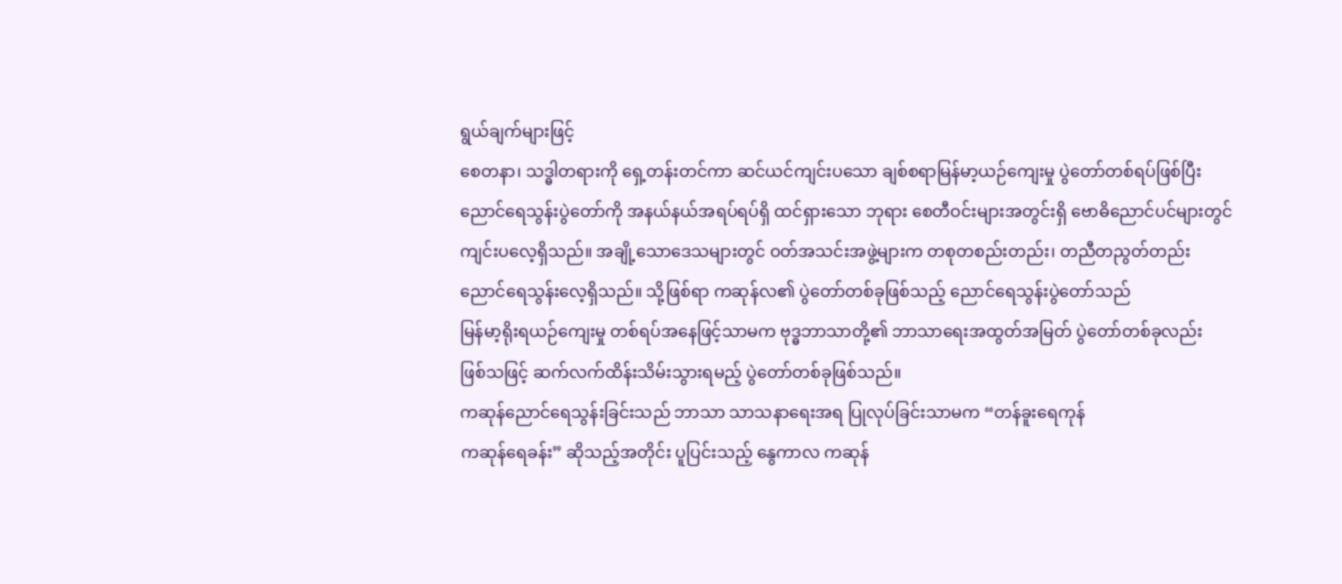ရွယ်ချက်များဖြင့်
စေတနာ၊ သဒ္ဓါတရားကို ရှေ့တန်းတင်ကာ ဆင်ယင်ကျင်းပသော ချစ်စရာမြန်မာ့ယဉ်ကျေးမှု ပွဲတော်တစ်ရပ်ဖြစ်ပြီး
ညောင်ရေသွန်းပွဲတော်ကို အနယ်နယ်အရပ်ရပ်ရှိ ထင်ရှားသော ဘုရား စေတီဝင်းများအတွင်းရှိ ဗောဓိညောင်ပင်များတွင်
ကျင်းပလေ့ရှိသည်။ အချို့သောဒေသများတွင် ဝတ်အသင်းအဖွဲ့များက တစုတစည်းတည်း၊ တညီတညွတ်တည်း
ညောင်ရေသွန်းလေ့ရှိသည်။ သို့ဖြစ်ရာ ကဆုန်လ၏ ပွဲတော်တစ်ခုဖြစ်သည့် ညောင်ရေသွန်းပွဲတော်သည်
မြန်မာ့ရိုးရယဉ်ကျေးမှု တစ်ရပ်အနေဖြင့်သာမက ဗုဒ္ဓဘာသာတို့၏ ဘာသာရေးအထွတ်အမြတ် ပွဲတော်တစ်ခုလည်း
ဖြစ်သဖြင့် ဆက်လက်ထိန်းသိမ်းသွားရမည့် ပွဲတော်တစ်ခုဖြစ်သည်။
ကဆုန်ညောင်ရေသွန်းခြင်းသည် ဘာသာ သာသနာရေးအရ ပြုလုပ်ခြင်းသာမက “တန်ခူးရေကုန်
ကဆုန်ရေခန်း” ဆိုသည့်အတိုင်း ပူပြင်းသည့် နွေကာလ ကဆုန်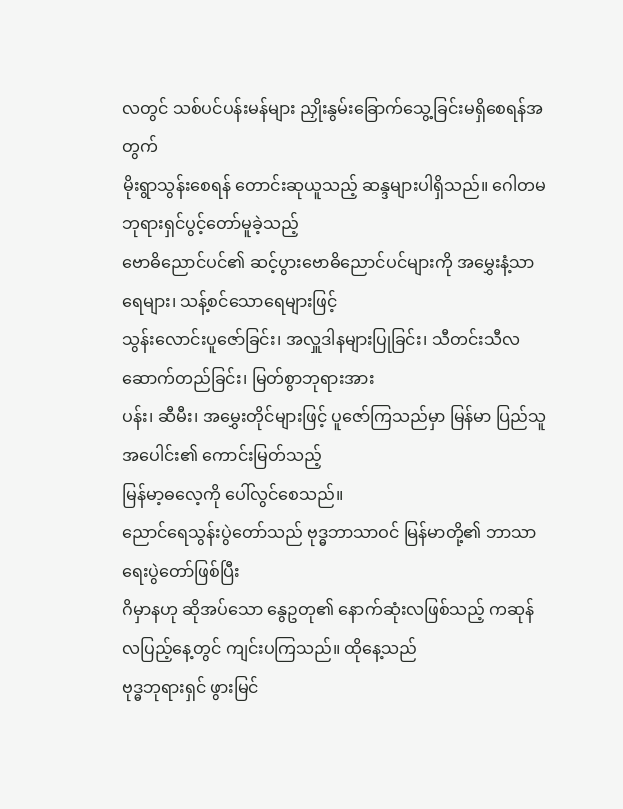လတွင် သစ်ပင်ပန်းမန်များ ညှိုးနွမ်းခြောက်သွေ့ခြင်းမရှိစေရန်အတွက်
မိုးရွာသွန်းစေရန် တောင်းဆုယူသည့် ဆန္ဒများပါရှိသည်။ ဂေါတမဘုရားရှင်ပွင့်တော်မူခဲ့သည့်
ဗောဓိညောင်ပင်၏ ဆင့်ပွားဗောဓိညောင်ပင်များကို အမွှေးနံ့သာ ရေများ၊ သန့်စင်သောရေများဖြင့်
သွန်းလောင်းပူဇော်ခြင်း၊ အလှူဒါနများပြုခြင်း၊ သီတင်းသီလ ဆောက်တည်ခြင်း၊ မြတ်စွာဘုရားအား
ပန်း၊ ဆီမီး၊ အမွှေးတိုင်များဖြင့် ပူဇော်ကြသည်မှာ မြန်မာ ပြည်သူအပေါင်း၏ ကောင်းမြတ်သည့်
မြန်မာ့ဓလေ့ကို ပေါ်လွင်စေသည်။
ညောင်ရေသွန်းပွဲတော်သည် ဗုဒ္ဓဘာသာဝင် မြန်မာတို့၏ ဘာသာရေးပွဲတော်ဖြစ်ပြီး
ဂိမှာနဟု ဆိုအပ်သော နွေဥတု၏ နောက်ဆုံးလဖြစ်သည့် ကဆုန်လပြည့်နေ့တွင် ကျင်းပကြသည်။ ထိုနေ့သည်
ဗုဒ္ဓဘုရားရှင် ဖွားမြင်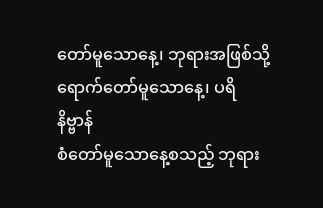တော်မူသောနေ့၊ ဘုရားအဖြစ်သို့ ရောက်တော်မူသောနေ့၊ ပရိနိဗ္ဗာန်
စံတော်မူသောနေ့စသည့် ဘုရား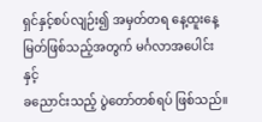ရှင်နှင့်စပ်လျဉ်း၍ အမှတ်တရ နေ့ထူးနေ့မြတ်ဖြစ်သည့်အတွက် မင်္ဂလာအပေါင်းနှင့်
ခညောင်းသည့် ပွဲတော်တစ်ရပ် ဖြစ်သည်။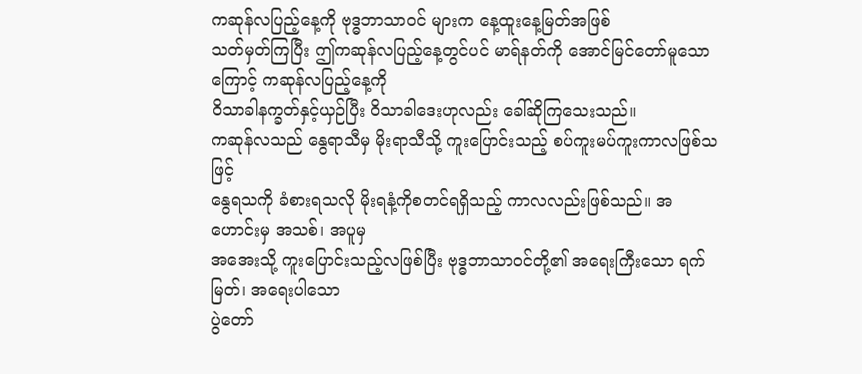ကဆုန်လပြည့်နေ့ကို ဗုဒ္ဓဘာသာဝင် များက နေ့ထူးနေ့မြတ်အဖြစ်
သတ်မှတ်ကြပြီး ဤကဆုန်လပြည့်နေ့တွင်ပင် မာရ်နတ်ကို အောင်မြင်တော်မူသောကြောင့် ကဆုန်လပြည့်နေ့ကို
ဝိသာခါနက္ခတ်နှင့်ယှဉ်ပြီး ဝိသာခါဒေးဟုလည်း ခေါ်ဆိုကြသေးသည်။
ကဆုန်လသည် နွေရာသီမှ မိုးရာသီသို့ ကူးပြောင်းသည့် စပ်ကူးမပ်ကူးကာလဖြစ်သဖြင့်
နွေရသကို ခံစားရသလို မိုးရနံ့ကိုစတင်ရရှိသည့် ကာလလည်းဖြစ်သည်။ အဟောင်းမှ အသစ်၊ အပူမှ
အအေးသို့ ကူးပြောင်းသည့်လဖြစ်ပြီး ဗုဒ္ဓဘာသာဝင်တို့၏ အရေးကြီးသော ရက်မြတ်၊ အရေးပါသော
ပွဲတော်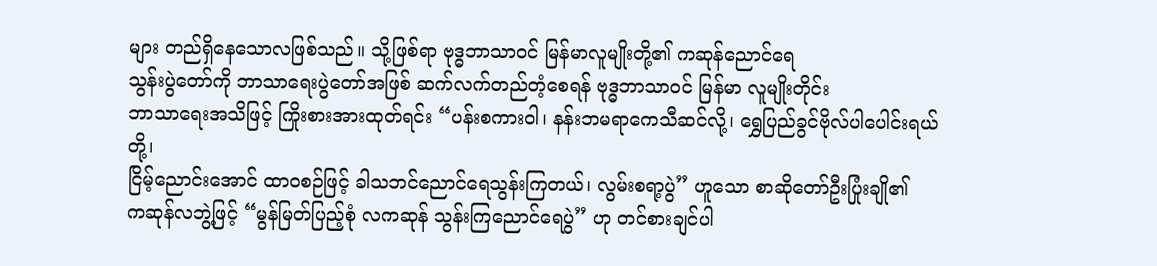များ တည်ရှိနေသောလဖြစ်သည်။ သို့ဖြစ်ရာ ဗုဒ္ဓဘာသာဝင် မြန်မာလူမျိုးတို့၏ ကဆုန်ညောင်ရေ
သွန်းပွဲတော်ကို ဘာသာရေးပွဲတော်အဖြစ် ဆက်လက်တည်တံ့စေရန် ဗုဒ္ဓဘာသာဝင် မြန်မာ လူမျိုးတိုင်း
ဘာသာရေးအသိဖြင့် ကြိုးစားအားထုတ်ရင်း “ပန်းစကားဝါ၊ နန်းဘမရာကေသီဆင်လို့၊ ရွှေပြည်ခွင်ဗိုလ်ပါပေါင်းရယ်တို့၊
ငြိမ့်ညောင်းအောင် ထာဝစဉ်ဖြင့် ခါသဘင်ညောင်ရေသွန်းကြတယ်၊ လွမ်းစရာ့ပွဲ” ဟူသော စာဆိုတော်ဦးပြုံးချို၏
ကဆုန်လဘွဲ့ဖြင့် “မွန်မြတ်ပြည့်စုံ လကဆုန် သွန်းကြညောင်ရေပွဲ” ဟု တင်စားချင်ပါ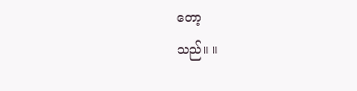တော့
သည်။ ။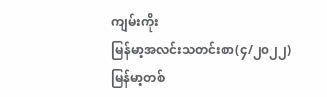ကျမ်းကိုး
မြန်မာ့အလင်းသတင်းစာ(၄/၂၀၂၂)
မြန်မာ့တစ်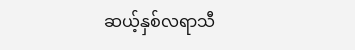ဆယ့်နှစ်လရာသီ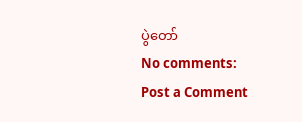ပွဲတော်
No comments:
Post a Comment